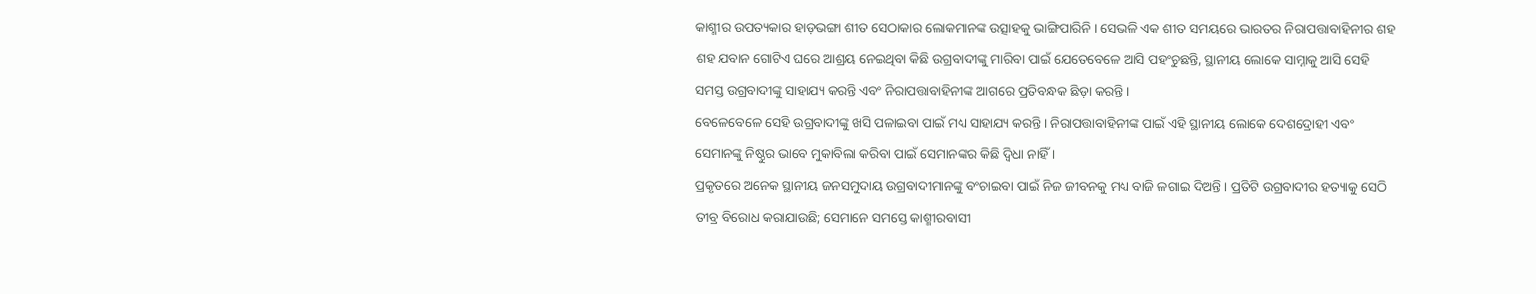କାଶ୍ମୀର ଉପତ୍ୟକାର ହାଡ଼ଭଙ୍ଗା ଶୀତ ସେଠାକାର ଲୋକମାନଙ୍କ ଉତ୍ସାହକୁ ଭାଙ୍ଗିପାରିନି । ସେଭଳି ଏକ ଶୀତ ସମୟରେ ଭାରତର ନିରାପତ୍ତାବାହିନୀର ଶହ ଶହ ଯବାନ ଗୋଟିଏ ଘରେ ଆଶ୍ରୟ ନେଇଥିବା କିଛି ଉଗ୍ରବାଦୀଙ୍କୁ ମାରିବା ପାଇଁ ଯେତେବେଳେ ଆସି ପହଂଚୁଛନ୍ତି, ସ୍ଥାନୀୟ ଲୋକେ ସାମ୍ନାକୁ ଆସି ସେହି ସମସ୍ତ ଉଗ୍ରବାଦୀଙ୍କୁ ସାହାଯ୍ୟ କରନ୍ତି ଏବଂ ନିରାପତ୍ତାବାହିନୀଙ୍କ ଆଗରେ ପ୍ରତିବନ୍ଧକ ଛିଡ଼ା କରନ୍ତି ।
ବେଳେବେଳେ ସେହି ଉଗ୍ରବାଦୀଙ୍କୁ ଖସି ପଳାଇବା ପାଇଁ ମଧ୍ୟ ସାହାଯ୍ୟ କରନ୍ତି । ନିରାପତ୍ତାବାହିନୀଙ୍କ ପାଇଁ ଏହି ସ୍ଥାନୀୟ ଲୋକେ ଦେଶଦ୍ରୋହୀ ଏବଂ ସେମାନଙ୍କୁ ନିଷ୍ଠୁର ଭାବେ ମୁକାବିଲା କରିବା ପାଇଁ ସେମାନଙ୍କର କିଛି ଦ୍ୱିଧା ନାହିଁ ।
ପ୍ରକୃତରେ ଅନେକ ସ୍ଥାନୀୟ ଜନସମୁଦାୟ ଉଗ୍ରବାଦୀମାନଙ୍କୁ ବଂଚାଇବା ପାଇଁ ନିଜ ଜୀବନକୁ ମଧ୍ୟ ବାଜି ଳଗାଇ ଦିଅନ୍ତି । ପ୍ରତିଟି ଉଗ୍ରବାଦୀର ହତ୍ୟାକୁ ସେଠି ତୀବ୍ର ବିରୋଧ କରାଯାଉଛି; ସେମାନେ ସମସ୍ତେ କାଶ୍ମୀରବାସୀ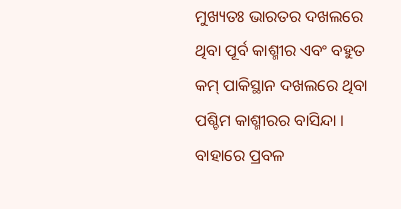ମୁଖ୍ୟତଃ ଭାରତର ଦଖଲରେ ଥିବା ପୂର୍ବ କାଶ୍ମୀର ଏବଂ ବହୁତ କମ୍ ପାକିସ୍ଥାନ ଦଖଲରେ ଥିବା ପଶ୍ଚିମ କାଶ୍ମୀରର ବାସିନ୍ଦା ।
ବାହାରେ ପ୍ରବଳ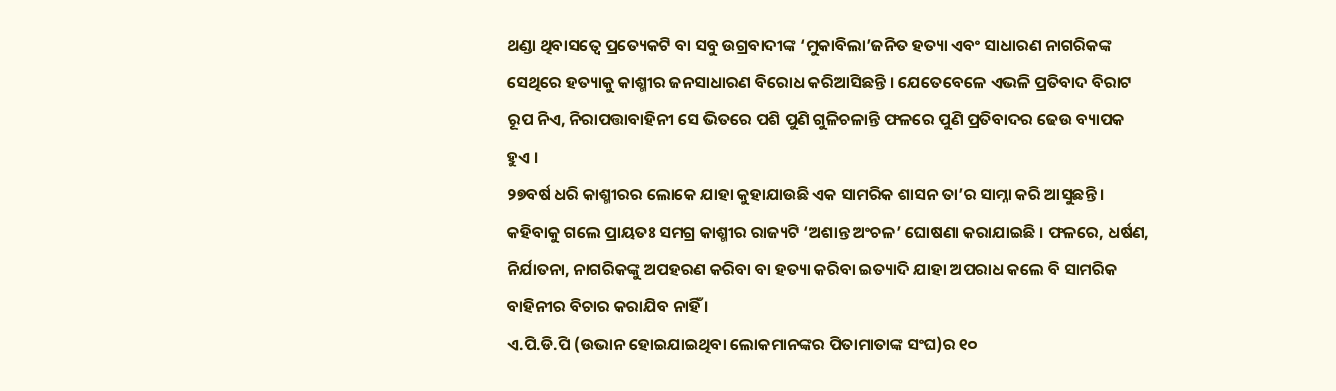ଥଣ୍ଡା ଥିବାସତ୍ୱେ ପ୍ରତ୍ୟେକଟି ବା ସବୁ ଉଗ୍ରବାଦୀଙ୍କ ‘ମୁକାବିଲା’ଜନିତ ହତ୍ୟା ଏବଂ ସାଧାରଣ ନାଗରିକଙ୍କ ସେଥିରେ ହତ୍ୟାକୁ କାଶ୍ମୀର ଜନସାଧାରଣ ବିରୋଧ କରିଆସିଛନ୍ତି । ଯେତେବେଳେ ଏଭଳି ପ୍ରତିବାଦ ବିରାଟ ରୂପ ନିଏ, ନିରାପତ୍ତାବାହିନୀ ସେ ଭିତରେ ପଶି ପୁଣି ଗୁଳିଚଳାନ୍ତି ଫଳରେ ପୁଣି ପ୍ରତିବାଦର ଢେଉ ବ୍ୟାପକ ହୁଏ ।
୨୭ବର୍ଷ ଧରି କାଶ୍ମୀରର ଲୋକେ ଯାହା କୁହାଯାଉଛି ଏକ ସାମରିକ ଶାସନ ତା’ର ସାମ୍ନା କରି ଆସୁଛନ୍ତି । କହିବାକୁ ଗଲେ ପ୍ରାୟତଃ ସମଗ୍ର କାଶ୍ମୀର ରାଜ୍ୟଟି ‘ଅଶାନ୍ତ ଅଂଚଳ’ ଘୋଷଣା କରାଯାଇଛି । ଫଳରେ, ଧର୍ଷଣ, ନିର୍ଯାତନା, ନାଗରିକଙ୍କୁ ଅପହରଣ କରିବା ବା ହତ୍ୟା କରିବା ଇତ୍ୟାଦି ଯାହା ଅପରାଧ କଲେ ବି ସାମରିକ ବାହିନୀର ବିଚାର କରାଯିବ ନାହିଁ ।
ଏ.ପି.ଡି.ପି (ଉଭାନ ହୋଇଯାଇଥିବା ଲୋକମାନଙ୍କର ପିତାମାତାଙ୍କ ସଂଘ)ର ୧୦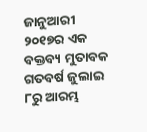ଜାନୁଆରୀ ୨୦୧୭ର ଏକ ବକ୍ତବ୍ୟ ମୁତାବକ ଗତବର୍ଷ ଜୁଲାଇ ୮ରୁ ଆରମ୍ଭ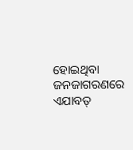ହୋଇଥିବା ଜନଜାଗରଣରେ ଏଯାବତ୍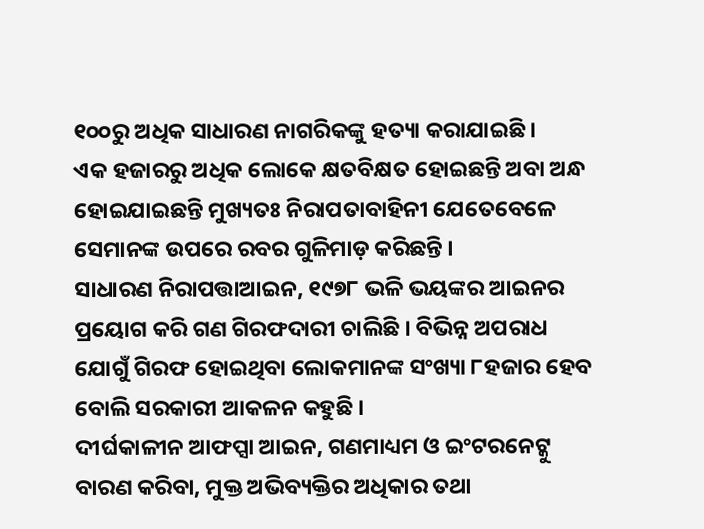୧୦୦ରୁ ଅଧିକ ସାଧାରଣ ନାଗରିକଙ୍କୁ ହତ୍ୟା କରାଯାଇଛି ।
ଏକ ହଜାରରୁ ଅଧିକ ଲୋକେ କ୍ଷତବିକ୍ଷତ ହୋଇଛନ୍ତି ଅବା ଅନ୍ଧ ହୋଇଯାଇଛନ୍ତି ମୁଖ୍ୟତଃ ନିରାପତାବାହିନୀ ଯେତେବେଳେ ସେମାନଙ୍କ ଉପରେ ରବର ଗୁଳିମାଡ଼ କରିଛନ୍ତି ।
ସାଧାରଣ ନିରାପତ୍ତାଆଇନ, ୧୯୭୮ ଭଳି ଭୟଙ୍କର ଆଇନର ପ୍ରୟୋଗ କରି ଗଣ ଗିରଫଦାରୀ ଚାଲିଛି । ବିଭିନ୍ନ ଅପରାଧ ଯୋଗୁଁ ଗିରଫ ହୋଇଥିବା ଲୋକମାନଙ୍କ ସଂଖ୍ୟା ୮ହଜାର ହେବ ବୋଲି ସରକାରୀ ଆକଳନ କହୁଛି ।
ଦୀର୍ଘକାଳୀନ ଆଫପ୍ସା ଆଇନ, ଗଣମାଧ୍ୟମ ଓ ଇଂଟରନେଟ୍କୁ ବାରଣ କରିବା, ମୁକ୍ତ ଅଭିବ୍ୟକ୍ତିର ଅଧିକାର ତଥା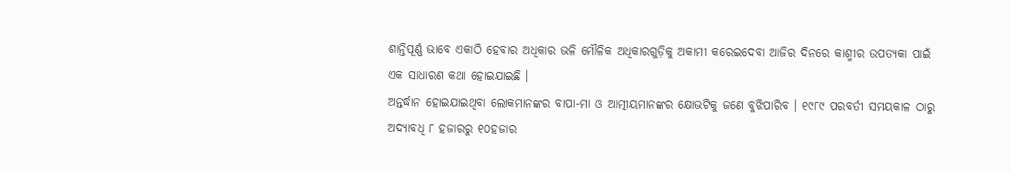ଶାନ୍ତିପୂର୍ଣ୍ଣ ଭାବେ ଏକାଠି ହେବାର ଅଧିକାର ଭଳି ମୌଳିକ ଅଧିକାରଗୁଡ଼ିକୁ ଅକାମୀ କରେଇଦେବା ଆଜିର ଦିନରେ କାଶ୍ମୀର ଉପତ୍ୟକା ପାଇଁ ଏକ ସାଧାରଣ କଥା ହୋଇଯାଇଛି ।
ଅନ୍ତର୍ଦ୍ଧାନ ହୋଇଯାଇଥିବା ଲୋକମାନଙ୍କର ବାପା-ମା ଓ ଆତ୍ମୀୟମାନଙ୍କର କ୍ଷୋଭଟିକୁ ଜଣେ ବୁଝିପାରିବ । ୧୯୮୯ ପରବର୍ତୀ ସମୟକାଳ ଠାରୁ ଅଦ୍ୟାବଧି ୮ ହଜାରରୁ ୧୦ହଜାର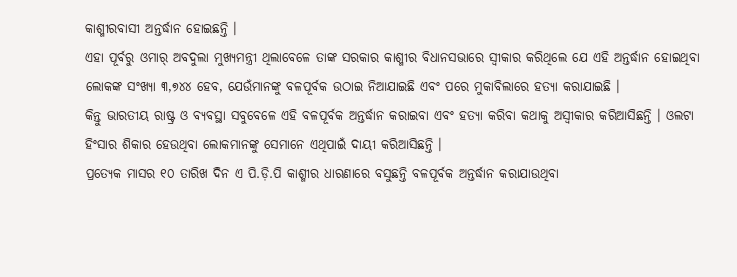କାଶ୍ମୀରବାସୀ ଅନ୍ତର୍ଦ୍ଧାନ ହୋଇଛନ୍ତି ।
ଏହା ପୂର୍ବରୁ ଓମାର୍ ଅବଦୁଲା ମୁଖ୍ୟମନ୍ତ୍ରୀ ଥିଲାବେଳେ ତାଙ୍କ ସରକାର କାଶ୍ମୀର ବିଧାନସଭାରେ ସ୍ୱୀକାର କରିଥିଲେ ଯେ ଏହି ଅନ୍ତର୍ଦ୍ଧାନ ହୋଇଥିବା ଲୋକଙ୍କ ସଂଖ୍ୟା ୩,୭୪୪ ହେବ, ଯେଉଁମାନଙ୍କୁ ବଳପୂର୍ବକ ଉଠାଇ ନିଆଯାଇଛି ଏବଂ ପରେ ମୁକାବିଲାରେ ହତ୍ୟା କରାଯାଇଛି ।
କିନ୍ତୁ ଭାରତୀୟ ରାଷ୍ଟ୍ର ଓ ବ୍ୟବସ୍ଥା ସବୁବେଳେ ଏହି ବଳପୂର୍ବକ ଅନ୍ତର୍ଦ୍ଧାନ କରାଇବା ଏବଂ ହତ୍ୟା କରିବା କଥାକୁ ଅସ୍ୱୀକାର କରିଆସିଛନ୍ତି । ଓଲଟା ହିଂସାର ଶିକାର ହେଉଥିବା ଲୋକମାନଙ୍କୁ ସେମାନେ ଏଥିପାଇଁ ଦାୟୀ କରିଆସିଛନ୍ତି ।
ପ୍ରତ୍ୟେକ ମାସର ୧୦ ତାରିଖ ଦିନ ଏ ପି.ଡ଼ି.ପି କାଶ୍ମୀର ଧାରଣାରେ ବସୁଛନ୍ତି ବଳପୂର୍ବକ ଅନ୍ତର୍ଦ୍ଧାନ କରାଯାଉଥିବା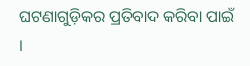ଘଟଣାଗୁଡ଼ିକର ପ୍ରତିବାଦ କରିବା ପାଇଁ ।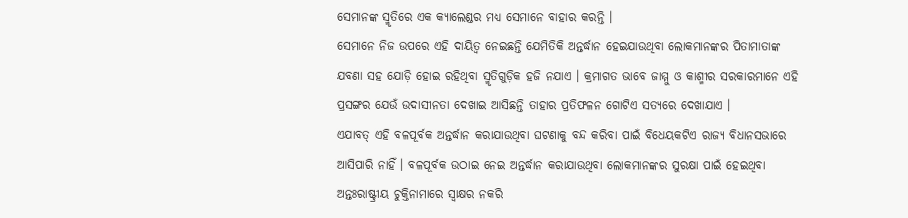ସେମାନଙ୍କ ସ୍ମୃତିରେ ଏକ କ୍ୟାଲେଣ୍ଡର ମଧ୍ୟ ସେମାନେ ବାହାର କରନ୍ତି ।
ସେମାନେ ନିଜ ଉପରେ ଏହି ଦାୟିତ୍ୱ ନେଇଛନ୍ତି ଯେମିତିକି ଅନ୍ତର୍ଦ୍ଧାନ ହେଇଯାଉଥିବା ଲୋକମାନଙ୍କର ପିତାମାତାଙ୍କ ଯବଣା ସହ ଯୋଡ଼ି ହୋଇ ରହିଥିବା ସ୍ମୃତିଗୁଡ଼ିକ ହଜି ନଯାଏ । କ୍ରମାଗତ ଭାବେ ଜାମ୍ମୁ ଓ କାଶ୍ମୀର ସରକାରମାନେ ଏହି ପ୍ରସଙ୍ଗର ଯେଉଁ ଉଦାସୀନତା ଦେଖାଇ ଆସିଛନ୍ତି ତାହାର ପ୍ରତିଫଳନ ଗୋଟିଏ ସତ୍ୟରେ ଦେଖାଯାଏ ।
ଏଯାବତ୍ ଏହି ବଳପୂର୍ବକ ଅନ୍ତର୍ଦ୍ଧାନ କରାଯାଉଥିବା ଘଟଣାକୁ ବନ୍ଦ କରିବା ପାଇଁ ବିଧେୟକଟିଏ ରାଜ୍ୟ ବିଧାନସଭାରେ ଆସିପାରି ନାହିଁ । ବଳପୂର୍ବକ ଉଠାଇ ନେଇ ଅନ୍ତର୍ଦ୍ଧାନ କରାଯାଉଥିବା ଲୋକମାନଙ୍କର ସୁରକ୍ଷା ପାଇଁ ହେଇଥିବା ଅନ୍ତଃରାଷ୍ଟ୍ରୀୟ ଚୁକ୍ତିନାମାରେ ସ୍ୱାକ୍ଷର ନକରି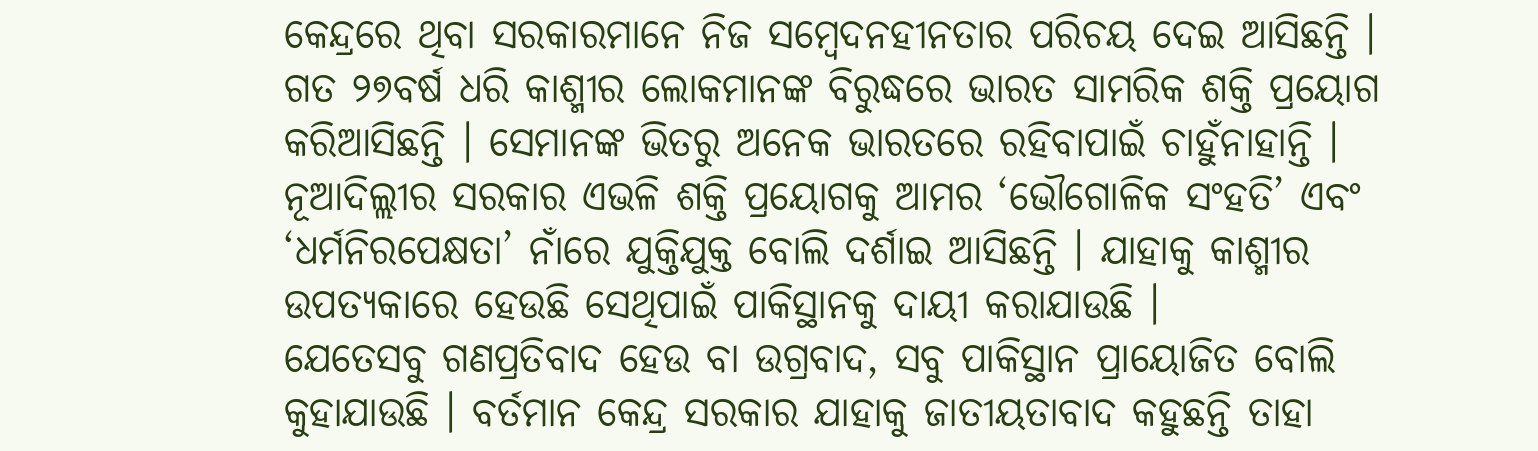କେନ୍ଦ୍ରରେ ଥିବା ସରକାରମାନେ ନିଜ ସମ୍ବେଦନହୀନତାର ପରିଚୟ ଦେଇ ଆସିଛନ୍ତି ।
ଗତ ୨୭ବର୍ଷ ଧରି କାଶ୍ମୀର ଲୋକମାନଙ୍କ ବିରୁଦ୍ଧରେ ଭାରତ ସାମରିକ ଶକ୍ତି ପ୍ରୟୋଗ କରିଆସିଛନ୍ତି । ସେମାନଙ୍କ ଭିତରୁ ଅନେକ ଭାରତରେ ରହିବାପାଇଁ ଚାହୁଁନାହାନ୍ତି । ନୂଆଦିଲ୍ଲୀର ସରକାର ଏଭଳି ଶକ୍ତି ପ୍ରୟୋଗକୁ ଆମର ‘ଭୌଗୋଳିକ ସଂହତି’ ଏବଂ ‘ଧର୍ମନିରପେକ୍ଷତା’ ନାଁରେ ଯୁକ୍ତିଯୁକ୍ତ ବୋଲି ଦର୍ଶାଇ ଆସିଛନ୍ତି । ଯାହାକୁ କାଶ୍ମୀର ଉପତ୍ୟକାରେ ହେଉଛି ସେଥିପାଇଁ ପାକିସ୍ଥାନକୁ ଦାୟୀ କରାଯାଉଛି ।
ଯେତେସବୁ ଗଣପ୍ରତିବାଦ ହେଉ ବା ଉଗ୍ରବାଦ, ସବୁ ପାକିସ୍ଥାନ ପ୍ରାୟୋଜିତ ବୋଲି କୁହାଯାଉଛି । ବର୍ତମାନ କେନ୍ଦ୍ର ସରକାର ଯାହାକୁ ଜାତୀୟତାବାଦ କହୁଛନ୍ତି ତାହା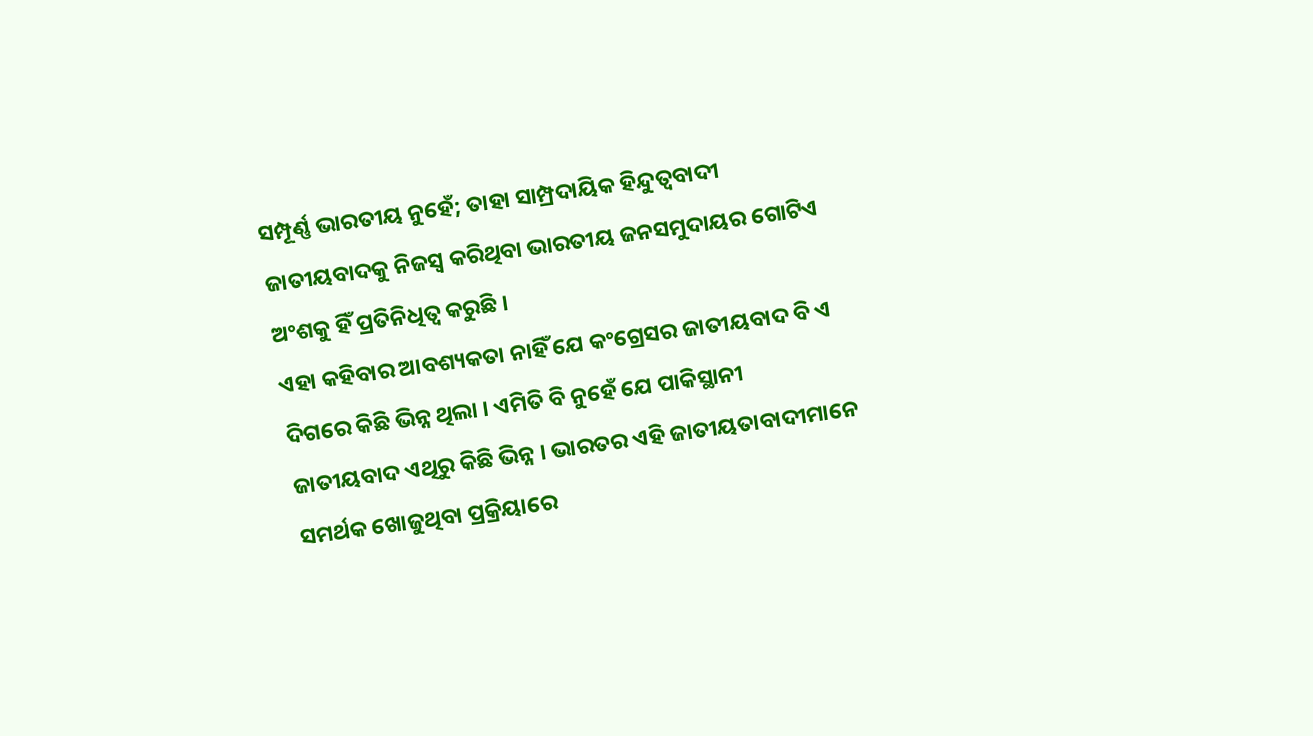ସମ୍ପୂର୍ଣ୍ଣ ଭାରତୀୟ ନୁହେଁ; ତାହା ସାମ୍ପ୍ରଦାୟିକ ହିନ୍ଦୁତ୍ୱବାଦୀ ଜାତୀୟବାଦକୁ ନିଜସ୍ୱ କରିଥିବା ଭାରତୀୟ ଜନସମୁଦାୟର ଗୋଟିଏ ଅଂଶକୁ ହିଁ ପ୍ରତିନିଧିତ୍ୱ କରୁଛି ।
ଏହା କହିବାର ଆବଶ୍ୟକତା ନାହିଁ ଯେ କଂଗ୍ରେସର ଜାତୀୟବାଦ ବି ଏ ଦିଗରେ କିଛି ଭିନ୍ନ ଥିଲା । ଏମିତି ବି ନୁହେଁ ଯେ ପାକିସ୍ଥାନୀ ଜାତୀୟବାଦ ଏଥିରୁ କିଛି ଭିନ୍ନ । ଭାରତର ଏହି ଜାତୀୟତାବାଦୀମାନେ ସମର୍ଥକ ଖୋଜୁଥିବା ପ୍ରକ୍ରିୟାରେ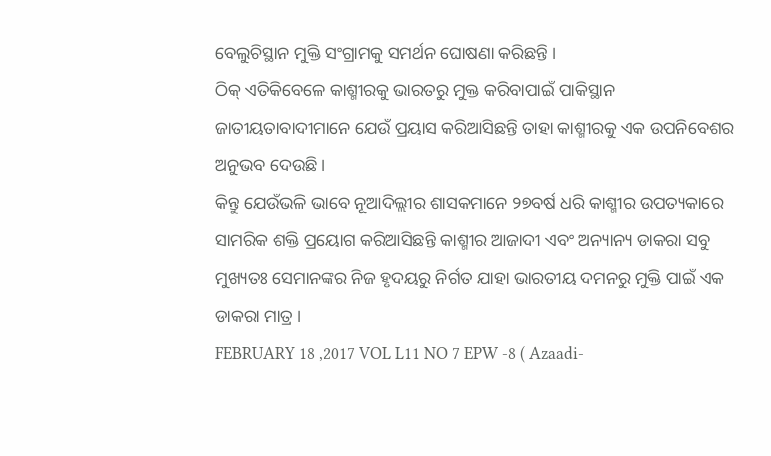ବେଲୁଚିସ୍ଥାନ ମୁକ୍ତି ସଂଗ୍ରାମକୁ ସମର୍ଥନ ଘୋଷଣା କରିଛନ୍ତି ।
ଠିକ୍ ଏତିକିବେଳେ କାଶ୍ମୀରକୁ ଭାରତରୁ ମୁକ୍ତ କରିବାପାଇଁ ପାକିସ୍ଥାନ ଜାତୀୟତାବାଦୀମାନେ ଯେଉଁ ପ୍ରୟାସ କରିଆସିଛନ୍ତି ତାହା କାଶ୍ମୀରକୁ ଏକ ଉପନିବେଶର ଅନୁଭବ ଦେଉଛି ।
କିନ୍ତୁ ଯେଉଁଭଳି ଭାବେ ନୂଆଦିଲ୍ଲୀର ଶାସକମାନେ ୨୭ବର୍ଷ ଧରି କାଶ୍ମୀର ଉପତ୍ୟକାରେ ସାମରିକ ଶକ୍ତି ପ୍ରୟୋଗ କରିଆସିଛନ୍ତି କାଶ୍ମୀର ଆଜାଦୀ ଏବଂ ଅନ୍ୟାନ୍ୟ ଡାକରା ସବୁ ମୁଖ୍ୟତଃ ସେମାନଙ୍କର ନିଜ ହୃଦୟରୁ ନିର୍ଗତ ଯାହା ଭାରତୀୟ ଦମନରୁ ମୁକ୍ତି ପାଇଁ ଏକ ଡାକରା ମାତ୍ର ।
FEBRUARY 18 ,2017 VOL L11 NO 7 EPW -8 ( Azaadi-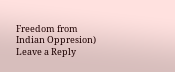Freedom from Indian Oppresion)
Leave a Reply